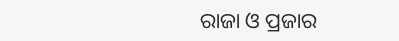ରାଜା ଓ ପ୍ରଜାର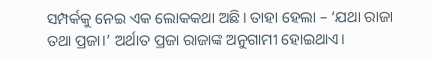ସମ୍ପର୍କକୁ ନେଇ ଏକ ଲୋକକଥା ଅଛି। ତାହା ହେଲା – ‘ଯଥା ରାଜା ତଥା ପ୍ରଜା।’ ଅର୍ଥାତ ପ୍ରଜା ରାଜାଙ୍କ ଅନୁଗାମୀ ହୋଇଥାଏ।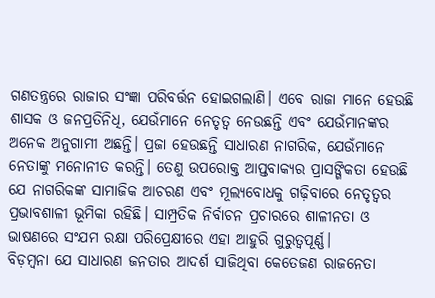ଗଣତନ୍ତ୍ରରେ ରାଜାର ସଂଜ୍ଞା ପରିବର୍ତ୍ତନ ହୋଇଗଲାଣି। ଏବେ ରାଜା ମାନେ ହେଉଛି ଶାସକ ଓ ଜନପ୍ରତିନିଧି, ଯେଉଁମାନେ ନେତୃତ୍ୱ ନେଉଛନ୍ତି ଏବଂ ଯେଉଁମାନଙ୍କର ଅନେକ ଅନୁଗାମୀ ଅଛନ୍ତି। ପ୍ରଜା ହେଉଛନ୍ତି ସାଧାରଣ ନାଗରିକ, ଯେଉଁମାନେ ନେତାଙ୍କୁ ମନୋନୀତ କରନ୍ତି। ତେଣୁ ଉପରୋକ୍ତ ଆପ୍ତବାକ୍ୟର ପ୍ରାସଙ୍ଗିକତା ହେଉଛି ଯେ ନାଗରିକଙ୍କ ସାମାଜିକ ଆଚରଣ ଏବଂ ମୂଲ୍ୟବୋଧକୁ ଗଢ଼ିବାରେ ନେତୃତ୍ୱର ପ୍ରଭାବଶାଳୀ ଭୂମିକା ରହିଛି। ସାମ୍ପ୍ରତିକ ନିର୍ବାଚନ ପ୍ରଚାରରେ ଶାଳୀନତା ଓ ଭାଷଣରେ ସଂଯମ ରକ୍ଷା ପରିପ୍ରେକ୍ଷୀରେ ଏହା ଆହୁରି ଗୁରୁତ୍ୱପୂର୍ଣ୍ଣ।
ବିଡ଼ମ୍ୱନା ଯେ ସାଧାରଣ ଜନତାର ଆଦର୍ଶ ସାଜିଥିବା କେତେଜଣ ରାଜନେତା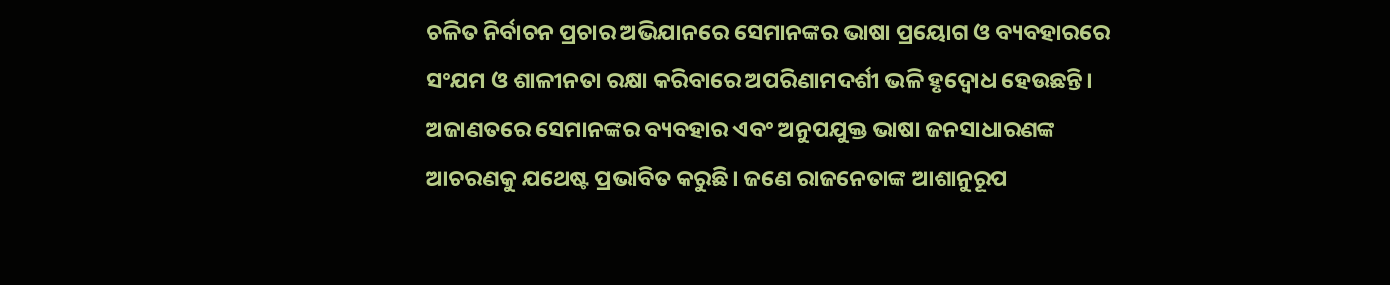ଚଳିତ ନିର୍ବାଚନ ପ୍ରଚାର ଅଭିଯାନରେ ସେମାନଙ୍କର ଭାଷା ପ୍ରୟୋଗ ଓ ବ୍ୟବହାରରେ ସଂଯମ ଓ ଶାଳୀନତା ରକ୍ଷା କରିବାରେ ଅପରିଣାମଦର୍ଶୀ ଭଳି ହୃଦ୍ବୋଧ ହେଉଛନ୍ତି। ଅଜାଣତରେ ସେମାନଙ୍କର ବ୍ୟବହାର ଏବଂ ଅନୁପଯୁକ୍ତ ଭାଷା ଜନସାଧାରଣଙ୍କ ଆଚରଣକୁ ଯଥେଷ୍ଟ ପ୍ରଭାବିତ କରୁଛି। ଜଣେ ରାଜନେତାଙ୍କ ଆଶାନୁରୂପ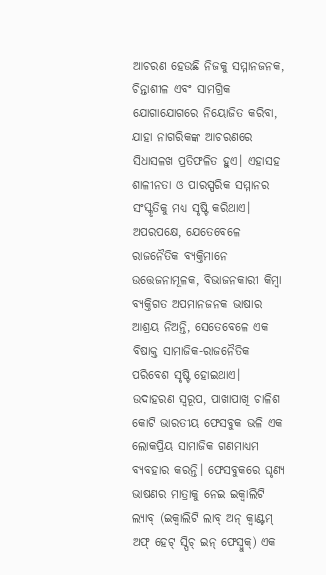ଆଚରଣ ହେଉଛି ନିଜକୁ ସମ୍ମାନଜନକ, ଚିନ୍ତାଶୀଳ ଏବଂ ସାମଗ୍ରିକ ଯୋଗାଯୋଗରେ ନିୟୋଜିତ କରିବା, ଯାହା ନାଗରିକଙ୍କ ଆଚରଣରେ ସିଧାସଳଖ ପ୍ରତିଫଳିତ ହୁଏ। ଏହାସହ ଶାଳୀନତା ଓ ପାରସ୍ପରିକ ସମ୍ମାନର ସଂସ୍କୃତିକୁ ମଧ୍ୟ ସୃଷ୍ଟି କରିଥାଏ। ଅପରପକ୍ଷେ, ଯେତେବେଳେ ରାଜନୈତିକ ବ୍ୟକ୍ତିମାନେ ଉତ୍ତେଜନାମୂଳକ, ବିଭାଜନକାରୀ କିମ୍ୱା ବ୍ୟକ୍ତିଗତ ଅପମାନଜନକ ଭାଷାର ଆଶ୍ରୟ ନିଅନ୍ତି, ସେତେବେଳେ ଏକ ବିଷାକ୍ତ ସାମାଜିକ-ରାଜନୈତିକ ପରିବେଶ ସୃଷ୍ଟି ହୋଇଥାଏ। ଉଦାହରଣ ସ୍ୱରୂପ, ପାଖାପାଖି ଚାଳିଶ କୋଟି ଭାରତୀୟ ଫେସବୁକ ଭଳି ଏକ ଲୋକପ୍ରିୟ ସାମାଜିକ ଗଣମାଧ୍ୟମ ବ୍ୟବହାର କରନ୍ତି। ଫେସବୁକରେ ଘୃଣ୍ୟ ଭାଷଣର ମାତ୍ରାକୁ ନେଇ ଇକ୍ୱାଲିଟି ଲ୍ୟାବ୍ (ଇକ୍ୱାଲିଟି ଲାବ୍ ଅନ୍ କ୍ୱାଣ୍ଟମ୍ ଅଫ୍ ହେଟ୍ ସ୍ପିଚ୍ ଇନ୍ ଫେସ୍ବୁକ୍) ଏକ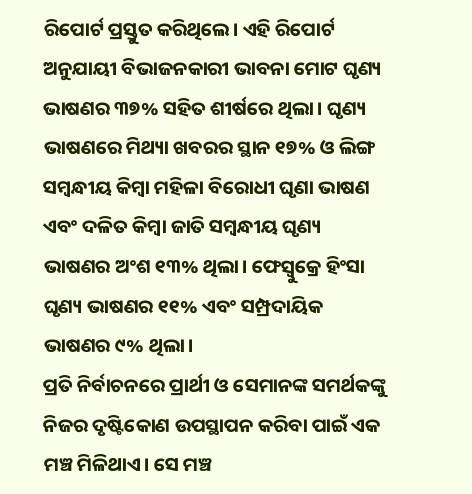ରିପୋର୍ଟ ପ୍ରସ୍ତୁତ କରିଥିଲେ। ଏହି ରିପୋର୍ଟ ଅନୁଯାୟୀ ବିଭାଜନକାରୀ ଭାବନା ମୋଟ ଘୃଣ୍ୟ ଭାଷଣର ୩୭% ସହିତ ଶୀର୍ଷରେ ଥିଲା। ଘୃଣ୍ୟ ଭାଷଣରେ ମିଥ୍ୟା ଖବରର ସ୍ଥାନ ୧୭% ଓ ଲିଙ୍ଗ ସମ୍ୱନ୍ଧୀୟ କିମ୍ୱା ମହିଳା ବିରୋଧୀ ଘୃଣା ଭାଷଣ ଏବଂ ଦଳିତ କିମ୍ୱା ଜାତି ସମ୍ୱନ୍ଧୀୟ ଘୃଣ୍ୟ ଭାଷଣର ଅଂଶ ୧୩% ଥିଲା। ଫେସ୍ବୁକ୍ରେ ହିଂସା ଘୃଣ୍ୟ ଭାଷଣର ୧୧% ଏବଂ ସମ୍ପ୍ରଦାୟିକ ଭାଷଣର ୯% ଥିଲା।
ପ୍ରତି ନିର୍ବାଚନରେ ପ୍ରାର୍ଥୀ ଓ ସେମାନଙ୍କ ସମର୍ଥକଙ୍କୁ ନିଜର ଦୃଷ୍ଟିକୋଣ ଉପସ୍ଥାପନ କରିବା ପାଇଁ ଏକ ମଞ୍ଚ ମିଳିଥାଏ। ସେ ମଞ୍ଚ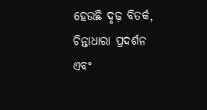ହେଉଛି ଦୃଢ଼ ବିତର୍କ, ଚିନ୍ତାଧାରା ପ୍ରଦର୍ଶନ ଏବଂ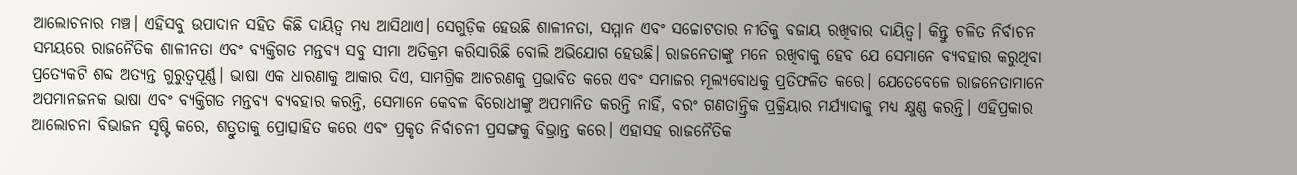ଆଲୋଚନାର ମଞ୍ଚ। ଏହିସବୁ ଉପାଦାନ ସହିତ କିଛି ଦାୟିତ୍ୱ ମଧ୍ୟ ଆସିଥାଏ। ସେଗୁଡ଼ିକ ହେଉଛି ଶାଳୀନତା, ସମ୍ମାନ ଏବଂ ସଚ୍ଚୋଟତାର ନୀତିକୁ ବଜାୟ ରଖିବାର ଦାୟିତ୍ୱ। କିନ୍ତୁ ଚଳିତ ନିର୍ବାଚନ ସମୟରେ ରାଜନୈତିକ ଶାଳୀନତା ଏବଂ ବ୍ୟକ୍ତିଗତ ମନ୍ତବ୍ୟ ସବୁ ସୀମା ଅତିକ୍ରମ କରିସାରିଛି ବୋଲି ଅଭିଯୋଗ ହେଉଛି। ରାଜନେତାଙ୍କୁ ମନେ ରଖିବାକୁ ହେବ ଯେ ସେମାନେ ବ୍ୟବହାର କରୁଥିବା ପ୍ରତ୍ୟେକଟି ଶବ୍ଦ ଅତ୍ୟନ୍ତ ଗୁରୁତ୍ୱପୂର୍ଣ୍ଣ। ଭାଷା ଏକ ଧାରଣାକୁ ଆକାର ଦିଏ, ସାମଗ୍ରିକ ଆଚରଣକୁ ପ୍ରଭାବିତ କରେ ଏବଂ ସମାଜର ମୂଲ୍ୟବୋଧକୁ ପ୍ରତିଫଳିତ କରେ। ଯେତେବେଳେ ରାଜନେତାମାନେ ଅପମାନଜନକ ଭାଷା ଏବଂ ବ୍ୟକ୍ତିଗତ ମନ୍ତବ୍ୟ ବ୍ୟବହାର କରନ୍ତି, ସେମାନେ କେବଳ ବିରୋଧୀଙ୍କୁ ଅପମାନିତ କରନ୍ତି ନାହିଁ, ବରଂ ଗଣତାନ୍ତ୍ରିକ ପ୍ରକ୍ରିୟାର ମର୍ଯ୍ୟାଦାକୁ ମଧ୍ୟ କ୍ଷୁଣ୍ଣ କରନ୍ତି। ଏହିପ୍ରକାର ଆଲୋଚନା ବିଭାଜନ ସୃଷ୍ଟି କରେ, ଶତ୍ରୁତାକୁ ପ୍ରୋତ୍ସାହିତ କରେ ଏବଂ ପ୍ରକୃତ ନିର୍ବାଚନୀ ପ୍ରସଙ୍ଗକୁ ବିଭ୍ରାନ୍ତ କରେ। ଏହାସହ ରାଜନୈତିକ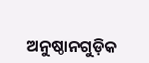ଅନୁଷ୍ଠାନଗୁଡ଼ିକ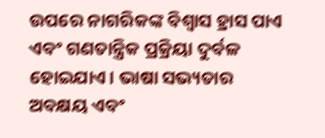ଉପରେ ନାଗରିକଙ୍କ ବିଶ୍ୱାସ ହ୍ରାସ ପାଏ ଏବଂ ଗଣତାନ୍ତ୍ରିକ ପ୍ରକ୍ରିୟା ଦୁର୍ବଳ ହୋଇଯାଏ। ଭାଷା ସଭ୍ୟତାର ଅବକ୍ଷୟ ଏବଂ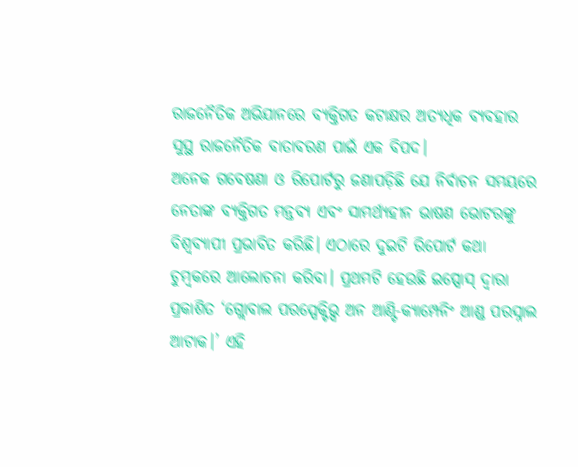ରାଜନୈତିକ ଅଭିଯାନରେ ବ୍ୟକ୍ତିଗତ କଟାକ୍ଷର ଅତ୍ୟଧିକ ବ୍ୟବହାର ସୁସ୍ଥ ରାଜନୈତିକ ବାତାବରଣ ପାଇଁ ଏକ ବିପଦ।
ଅନେକ ଗବେଷଣା ଓ ରିପୋର୍ଟରୁ ଜଣାପଡ଼ିଛି ଯେ ନିର୍ବାଚନ ସମୟରେ ନେତାଙ୍କ ବ୍ୟକ୍ତିଗତ ମନ୍ତବ୍ୟ ଏବଂ ସାମର୍ଥ୍ୟହୀନ ଭାଷଣ ଭୋଟରଙ୍କୁ ବିଶ୍ୱବ୍ୟାପୀ ପ୍ରଭାବିତ କରିଛି। ଏଠାରେ ଦୁଇଟି ରିପୋର୍ଟ କଥା ଚୁମ୍ୱକରେ ଆଲୋଚନା କରିବା। ପ୍ରଥମଟି ହେଉଛି ଇପ୍ସୋସ୍ ଦ୍ୱାରା ପ୍ରକାଶିତ ‘ଗ୍ଲୋବାଲ ପରସ୍ପେକ୍ଟିଭ୍ସ ଅନ ଆଣ୍ଟି-କ୍ୟାମ୍ପେନିଂ ଆଣ୍ଡ ପରସ୍ନାଲ ଆଟାକ।’ ଏହି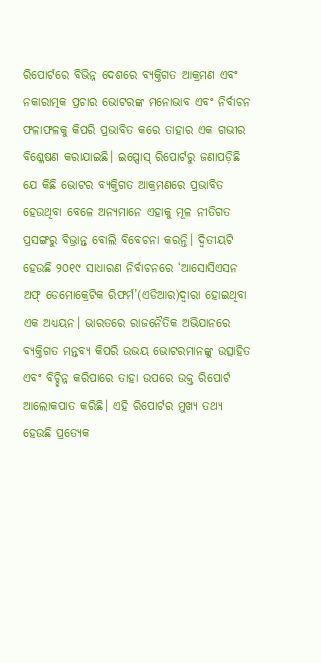ରିପୋର୍ଟରେ ବିଭିନ୍ନ ଦେଶରେ ବ୍ୟକ୍ତିଗତ ଆକ୍ରମଣ ଏବଂ ନକାରାତ୍ମକ ପ୍ରଚାର ଭୋଟରଙ୍କ ମନୋଭାବ ଏବଂ ନିର୍ବାଚନ ଫଳାଫଳକୁ କିପରି ପ୍ରଭାବିତ କରେ ତାହାର ଏକ ଗଭୀର ବିଶ୍ଳେଷଣ କରାଯାଇଛି। ଇପ୍ସୋସ୍ ରିପୋର୍ଟରୁ ଜଣାପଡ଼ିଛି ଯେ କିଛି ଭୋଟର ବ୍ୟକ୍ତିଗତ ଆକ୍ରମଣରେ ପ୍ରଭାବିତ ହେଉଥିବା ବେଳେ ଅନ୍ୟମାନେ ଏହାକୁ ମୂଳ ନୀତିଗତ ପ୍ରସଙ୍ଗରୁ ବିଭ୍ରାନ୍ତ ବୋଲି ବିବେଚନା କରନ୍ତି। ଦ୍ୱିତୀୟଟି ହେଉଛି ୨୦୧୯ ସାଧାରଣ ନିର୍ବାଚନରେ ‘ଆସୋସିଏସନ ଅଫ୍ ଡେମୋକ୍ରେଟିକ ରିଫର୍ମ’(ଏଡିଆର)ଦ୍ୱାରା ହୋଇଥିବା ଏକ ଅଧ୍ୟୟନ। ଭାରତରେ ରାଜନୈତିକ ଅଭିଯାନରେ ବ୍ୟକ୍ତିଗତ ମନ୍ତବ୍ୟ କିପରି ଉଭୟ ଭୋଟରମାନଙ୍କୁ ଉତ୍ସାହିତ ଏବଂ ବିଚ୍ଛିନ୍ନ କରିପାରେ ତାହା ଉପରେ ଉକ୍ତ ରିପୋର୍ଟ ଆଲୋକପାତ କରିଛି। ଏହି ରିପୋର୍ଟର ମୁଖ୍ୟ ତଥ୍ୟ ହେଉଛି ପ୍ରତ୍ୟେକ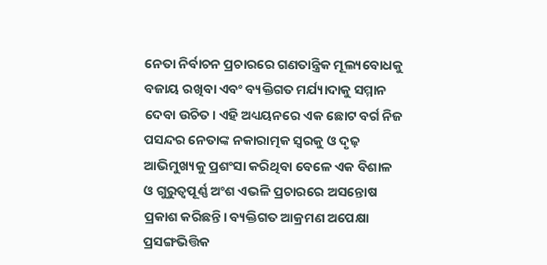ନେତା ନିର୍ବାଚନ ପ୍ରଚାରରେ ଗଣତାନ୍ତ୍ରିକ ମୂଲ୍ୟବୋଧକୁ ବଜାୟ ରଖିବା ଏବଂ ବ୍ୟକ୍ତିଗତ ମର୍ଯ୍ୟାଦାକୁ ସମ୍ମାନ ଦେବା ଉଚିତ। ଏହି ଅଧ୍ୟୟନରେ ଏକ ଛୋଟ ବର୍ଗ ନିଜ ପସନ୍ଦର ନେତାଙ୍କ ନକାରାତ୍ମକ ସ୍ୱରକୁ ଓ ଦୃଢ଼ ଆଭିମୁଖ୍ୟକୁ ପ୍ରଶଂସା କରିଥିବା ବେଳେ ଏକ ବିଶାଳ ଓ ଗୁରୁତ୍ୱପୂର୍ଣ୍ଣ ଅଂଶ ଏଭଳି ପ୍ରଚାରରେ ଅସନ୍ତୋଷ ପ୍ରକାଶ କରିଛନ୍ତି। ବ୍ୟକ୍ତିଗତ ଆକ୍ରମଣ ଅପେକ୍ଷା ପ୍ରସଙ୍ଗଭିତ୍ତିକ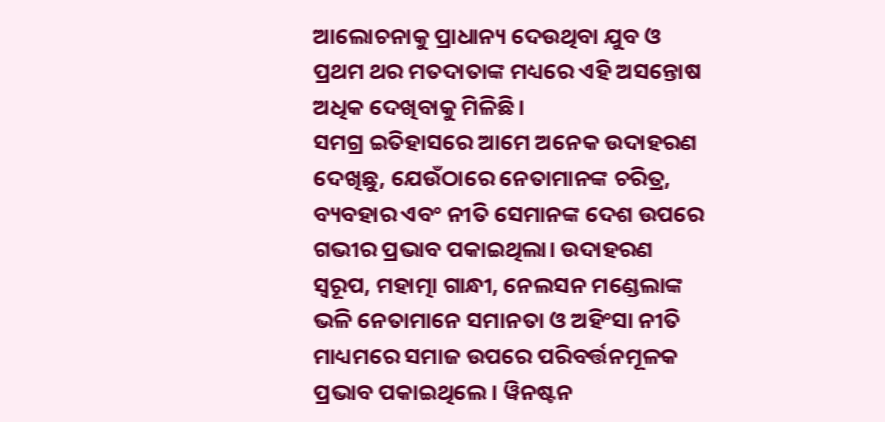ଆଲୋଚନାକୁ ପ୍ରାଧାନ୍ୟ ଦେଉଥିବା ଯୁବ ଓ ପ୍ରଥମ ଥର ମତଦାତାଙ୍କ ମଧ୍ୟରେ ଏହି ଅସନ୍ତୋଷ ଅଧିକ ଦେଖିବାକୁ ମିଳିଛି।
ସମଗ୍ର ଇତିହାସରେ ଆମେ ଅନେକ ଉଦାହରଣ ଦେଖିଛୁ, ଯେଉଁଠାରେ ନେତାମାନଙ୍କ ଚରିତ୍ର, ବ୍ୟବହାର ଏବଂ ନୀତି ସେମାନଙ୍କ ଦେଶ ଉପରେ ଗଭୀର ପ୍ରଭାବ ପକାଇଥିଲା। ଉଦାହରଣ ସ୍ୱରୂପ, ମହାତ୍ମା ଗାନ୍ଧୀ, ନେଲସନ ମଣ୍ଡେଲାଙ୍କ ଭଳି ନେତାମାନେ ସମାନତା ଓ ଅହିଂସା ନୀତି ମାଧ୍ୟମରେ ସମାଜ ଉପରେ ପରିବର୍ତ୍ତନମୂଳକ ପ୍ରଭାବ ପକାଇଥିଲେ। ୱିନଷ୍ଟନ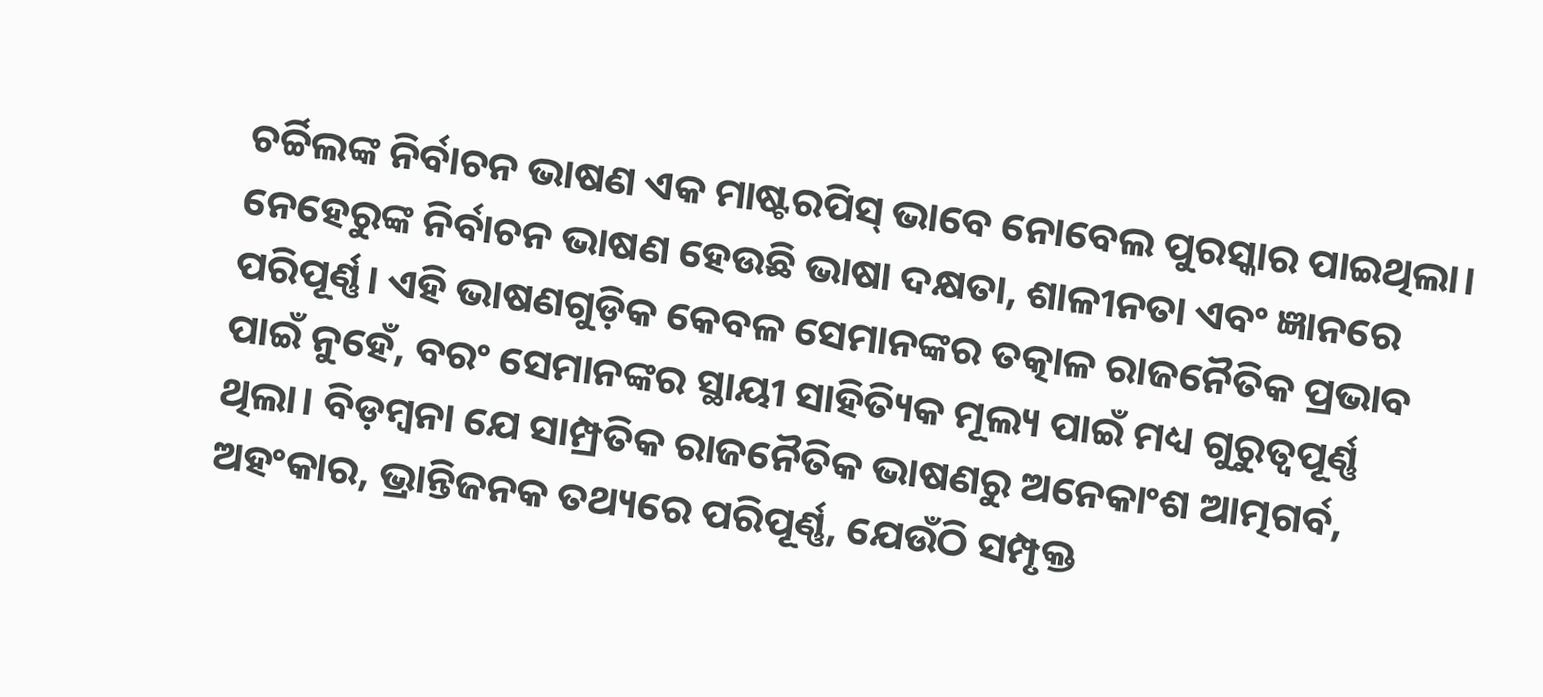ଚର୍ଚ୍ଚିଲଙ୍କ ନିର୍ବାଚନ ଭାଷଣ ଏକ ମାଷ୍ଟରପିସ୍ ଭାବେ ନୋବେଲ ପୁରସ୍କାର ପାଇଥିଲା। ନେହେରୁଙ୍କ ନିର୍ବାଚନ ଭାଷଣ ହେଉଛି ଭାଷା ଦକ୍ଷତା, ଶାଳୀନତା ଏବଂ ଜ୍ଞାନରେ ପରିପୂର୍ଣ୍ଣ। ଏହି ଭାଷଣଗୁଡ଼ିକ କେବଳ ସେମାନଙ୍କର ତତ୍କାଳ ରାଜନୈତିକ ପ୍ରଭାବ ପାଇଁ ନୁହେଁ, ବରଂ ସେମାନଙ୍କର ସ୍ଥାୟୀ ସାହିତ୍ୟିକ ମୂଲ୍ୟ ପାଇଁ ମଧ୍ୟ ଗୁରୁତ୍ୱପୂର୍ଣ୍ଣ ଥିଲା। ବିଡ଼ମ୍ୱନା ଯେ ସାମ୍ପ୍ରତିକ ରାଜନୈତିକ ଭାଷଣରୁ ଅନେକାଂଶ ଆତ୍ମଗର୍ବ, ଅହଂକାର, ଭ୍ରାନ୍ତିଜନକ ତଥ୍ୟରେ ପରିପୂର୍ଣ୍ଣ, ଯେଉଁଠି ସମ୍ପୃକ୍ତ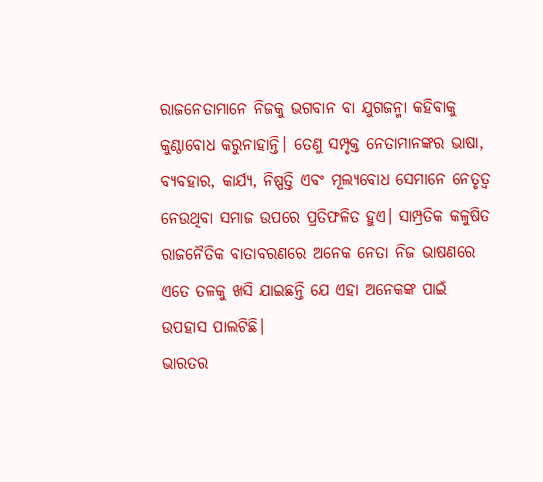ରାଜନେତାମାନେ ନିଜକୁ ଭଗବାନ ବା ଯୁଗଜନ୍ମା କହିବାକୁ କୁଣ୍ଠାବୋଧ କରୁନାହାନ୍ତି। ତେଣୁ ସମ୍ପୃକ୍ତ ନେତାମାନଙ୍କର ଭାଷା, ବ୍ୟବହାର, କାର୍ଯ୍ୟ, ନିଷ୍ପତ୍ତି ଏବଂ ମୂଲ୍ୟବୋଧ ସେମାନେ ନେତୃତ୍ୱ ନେଉଥିବା ସମାଜ ଉପରେ ପ୍ରତିଫଳିତ ହୁଏ। ସାମ୍ପ୍ରତିକ କଳୁଷିତ ରାଜନୈତିକ ବାତାବରଣରେ ଅନେକ ନେତା ନିଜ ଭାଷଣରେ ଏତେ ତଳକୁ ଖସି ଯାଇଛନ୍ତି ଯେ ଏହା ଅନେକଙ୍କ ପାଇଁ ଉପହାସ ପାଲଟିଛି।
ଭାରତର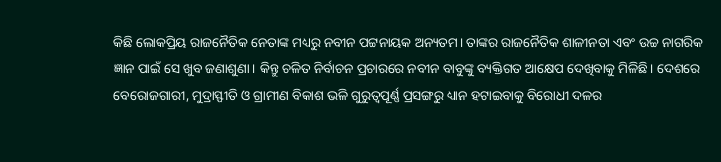କିଛି ଲୋକପ୍ରିୟ ରାଜନୈତିକ ନେତାଙ୍କ ମଧ୍ୟରୁ ନବୀନ ପଟ୍ଟନାୟକ ଅନ୍ୟତମ। ତାଙ୍କର ରାଜନୈତିକ ଶାଳୀନତା ଏବଂ ଉଚ୍ଚ ନାଗରିକ ଜ୍ଞାନ ପାଇଁ ସେ ଖୁବ ଜଣାଶୁଣା। କିନ୍ତୁ ଚଳିତ ନିର୍ବାଚନ ପ୍ରଚାରରେ ନବୀନ ବାବୁଙ୍କୁ ବ୍ୟକ୍ତିଗତ ଆକ୍ଷେପ ଦେଖିବାକୁ ମିଳିଛି। ଦେଶରେ ବେରୋଜଗାରୀ, ମୁଦ୍ରାସ୍ଫୀତି ଓ ଗ୍ରାମୀଣ ବିକାଶ ଭଳି ଗୁରୁତ୍ୱପୂର୍ଣ୍ଣ ପ୍ରସଙ୍ଗରୁ ଧ୍ୟାନ ହଟାଇବାକୁ ବିରୋଧୀ ଦଳର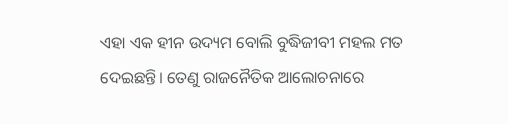ଏହା ଏକ ହୀନ ଉଦ୍ୟମ ବୋଲି ବୁଦ୍ଧିଜୀବୀ ମହଲ ମତ ଦେଇଛନ୍ତି। ତେଣୁ ରାଜନୈତିକ ଆଲୋଚନାରେ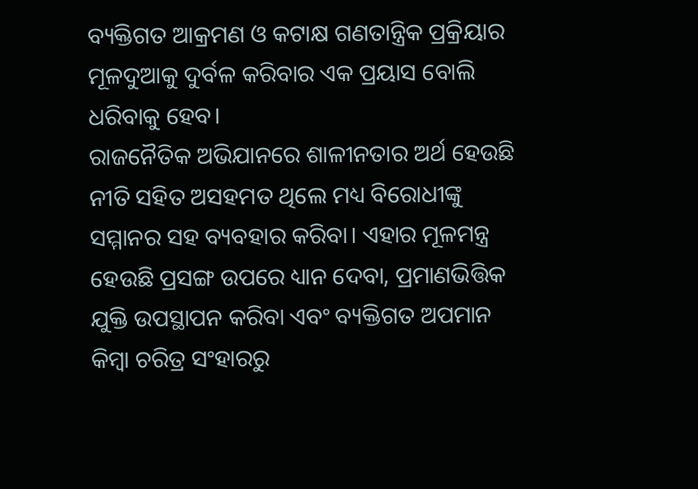ବ୍ୟକ୍ତିଗତ ଆକ୍ରମଣ ଓ କଟାକ୍ଷ ଗଣତାନ୍ତ୍ରିକ ପ୍ରକ୍ରିୟାର ମୂଳଦୁଆକୁ ଦୁର୍ବଳ କରିବାର ଏକ ପ୍ରୟାସ ବୋଲି ଧରିବାକୁ ହେବ।
ରାଜନୈତିକ ଅଭିଯାନରେ ଶାଳୀନତାର ଅର୍ଥ ହେଉଛି ନୀତି ସହିତ ଅସହମତ ଥିଲେ ମଧ୍ୟ ବିରୋଧୀଙ୍କୁ ସମ୍ମାନର ସହ ବ୍ୟବହାର କରିବା। ଏହାର ମୂଳମନ୍ତ୍ର ହେଉଛି ପ୍ରସଙ୍ଗ ଉପରେ ଧ୍ୟାନ ଦେବା, ପ୍ରମାଣଭିତ୍ତିକ ଯୁକ୍ତି ଉପସ୍ଥାପନ କରିବା ଏବଂ ବ୍ୟକ୍ତିଗତ ଅପମାନ କିମ୍ୱା ଚରିତ୍ର ସଂହାରରୁ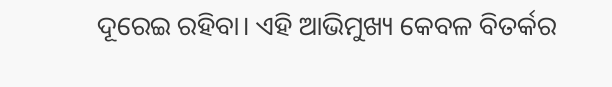ଦୂରେଇ ରହିବା। ଏହି ଆଭିମୁଖ୍ୟ କେବଳ ବିତର୍କର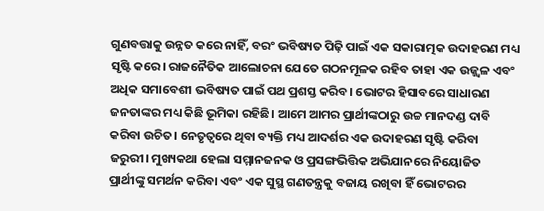ଗୁଣବତ୍ତାକୁ ଉନ୍ନତ କରେ ନାହିଁ, ବରଂ ଭବିଷ୍ୟତ ପିଢ଼ି ପାଇଁ ଏକ ସକାରାତ୍ମକ ଉଦାହରଣ ମଧ୍ୟ ସୃଷ୍ଟି କରେ। ରାଜନୈତିକ ଆଲୋଚନା ଯେତେ ଗଠନମୂଳକ ରହିବ ତାହା ଏକ ଉଜ୍ଜ୍ୱଳ ଏବଂ ଅଧିକ ସମାବେଶୀ ଭବିଷ୍ୟତ ପାଇଁ ପଥ ପ୍ରଶସ୍ତ କରିବ। ଭୋଟର ହିସାବରେ ସାଧାରଣ ଜନତାଙ୍କର ମଧ୍ୟ କିଛି ଭୂମିକା ରହିଛି। ଆମେ ଆମର ପ୍ରାର୍ଥୀଙ୍କଠାରୁ ଉଚ୍ଚ ମାନଦଣ୍ଡ ଦାବି କରିବା ଉଚିତ। ନେତୃତ୍ୱରେ ଥିବା ବ୍ୟକ୍ତି ମଧ୍ୟ ଆଦର୍ଶର ଏକ ଉଦାହରଣ ସୃଷ୍ଟି କରିବା ଜରୁରୀ। ମୁଖ୍ୟକଥା ହେଲା ସମ୍ମାନଜନକ ଓ ପ୍ରସଙ୍ଗଭିତ୍ତିକ ଅଭିଯାନରେ ନିୟୋଜିତ ପ୍ରାର୍ଥୀଙ୍କୁ ସମର୍ଥନ କରିବା ଏବଂ ଏକ ସୁସ୍ଥ ଗଣତନ୍ତ୍ରକୁ ବଜାୟ ରଖିବା ହିଁ ଭୋଟରର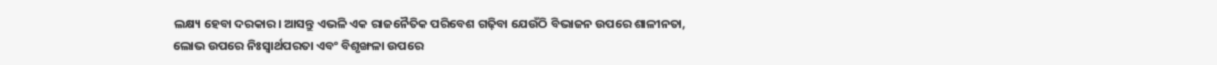ଲକ୍ଷ୍ୟ ହେବା ଦରକାର। ଆସନ୍ତୁ ଏଭଳି ଏକ ରାଜନୈତିକ ପରିବେଶ ଗଢ଼ିବା ଯେଉଁଠି ବିଭାଜନ ଉପରେ ଶାଳୀନତା, ଲୋଭ ଉପରେ ନିଃସ୍ୱାର୍ଥପରତା ଏବଂ ବିଶୃଙ୍ଖଳା ଉପରେ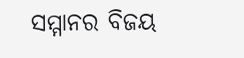ସମ୍ମାନର ବିଜୟ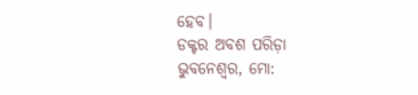ହେବ।
ଡକ୍ଟର ଅବଶ ପରିଡ଼ା
ଭୁବନେଶ୍ୱର, ମୋ: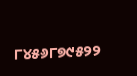୮୪୫୬୮୭୯୫୨୨